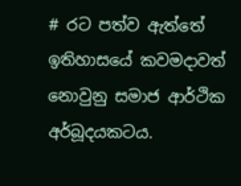# රට පත්ව ඇත්තේ ඉතිහාසයේ කවමදාවත් නොවුනු සමාජ ආර්ථික අර්බූදයකටය.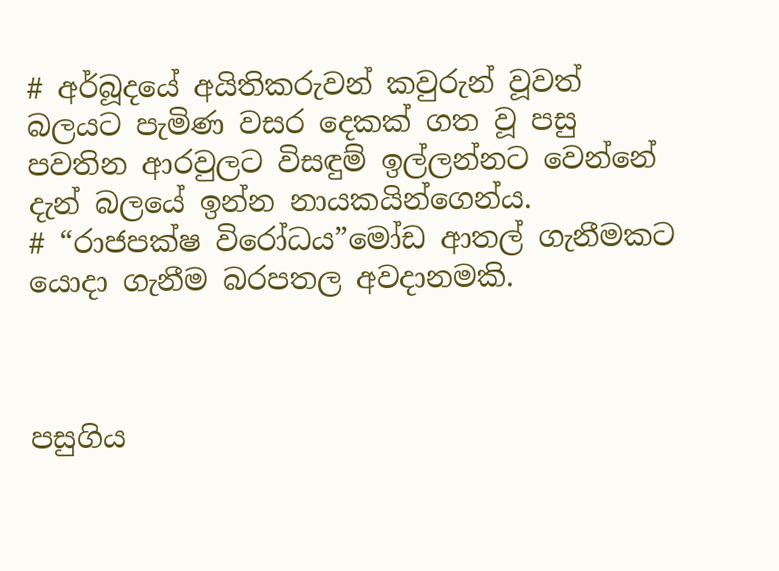# අර්බූදයේ අයිතිකරුවන් කවුරුන් වූවත් බලයට පැමිණ වසර දෙකක් ගත වූ පසු පවතින ආරවුලට විසඳුම් ඉල්ලන්නට වෙන්නේ දැන් බලයේ ඉන්න නායකයින්ගෙන්ය.
# “රාජපක්ෂ විරෝධය”මෝඩ ආතල් ගැනීමකට යොදා ගැනීම බරපතල අවදානමකි.



පසුගිය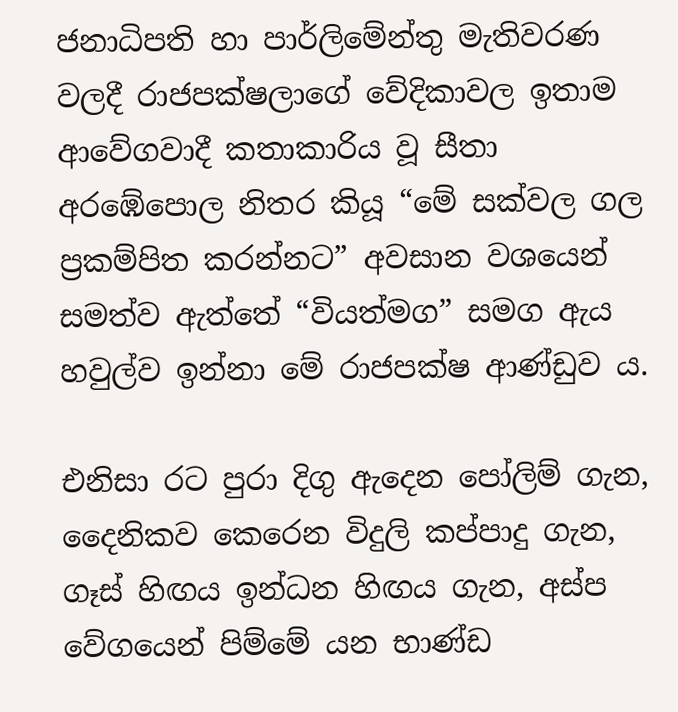ජනාධිපති හා පාර්ලිමේන්තු මැතිවරණ වලදී රාජපක්ෂලාගේ වේදිකාවල ඉතාම ආවේගවාදී කතාකාරිය වූ සීතා අරඹේපොල නිතර කියූ “මේ සක්වල ගල ප්‍රකම්පිත කරන්නට” අවසාන වශයෙන් සමත්ව ඇත්තේ “වියත්මග” සමග ඇය හවුල්ව ඉන්නා මේ රාජපක්ෂ ආණ්ඩුව ය.

එනිසා රට පුරා දිගු ඇදෙන පෝලිම් ගැන, දෛනිකව කෙරෙන විදුලි කප්පාදු ගැන, ගෑස් හිඟය ඉන්ධන හිඟය ගැන, අස්ප වේගයෙන් පිම්මේ යන භාණ්ඩ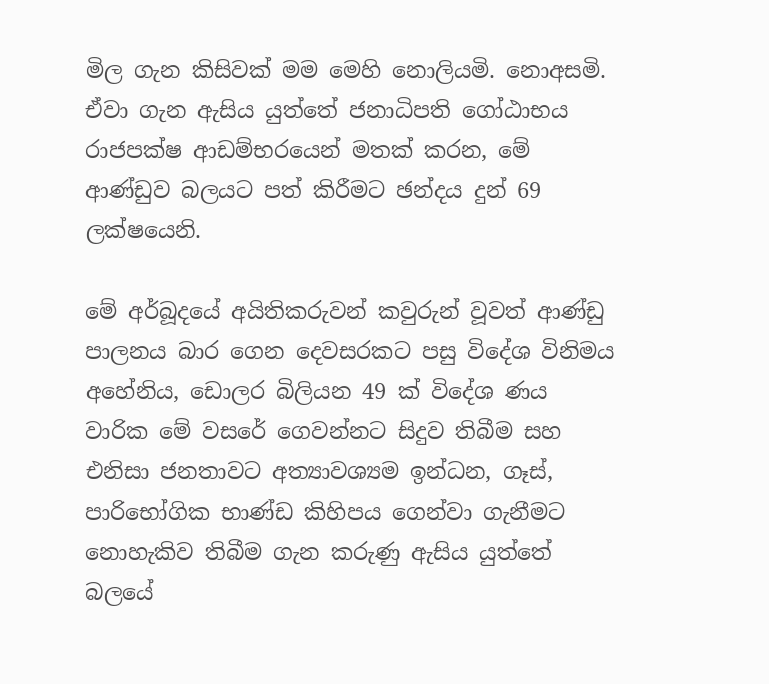මිල ගැන කිසිවක් මම මෙහි නොලියමි. නොඅසමි. ඒවා ගැන ඇසිය යුත්තේ ජනාධිපති ගෝඨාභය රාජපක්ෂ ආඩම්භරයෙන් මතක් කරන, මේ ආණ්ඩුව බලයට පත් කිරීමට ඡන්දය දුන් 69 ලක්ෂයෙනි.

මේ අර්බූදයේ අයිතිකරුවන් කවුරුන් වූවත් ආණ්ඩු පාලනය බාර ගෙන දෙවසරකට පසු විදේශ විනිමය අහේනිය, ඩොලර බිලියන 49 ක් විදේශ ණය වාරික මේ වසරේ ගෙවන්නට සිදුව තිබීම සහ එනිසා ජනතාවට අත්‍යාවශ්‍යම ඉන්ධන, ගෑස්, පාරිභෝගික භාණ්ඩ කිහිපය ගෙන්වා ගැනීමට නොහැකිව තිබීම ගැන කරුණු ඇසිය යුත්තේ බලයේ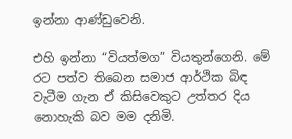ඉන්නා ආණ්ඩුවෙනි.

එහි ඉන්නා “වියත්මග” වියතුන්ගෙනි. මේ රට පත්ව තිබෙන සමාජ ආර්ථික බිඳ වැටීම ගැන ඒ කිසිවෙකුට උත්තර දිය නොහැකි බව මම දනිමි.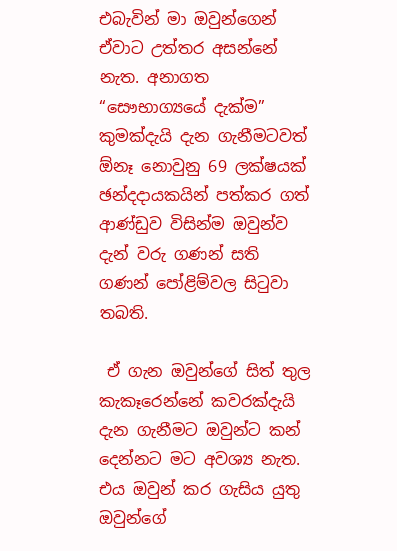එබැවින් මා ඔවුන්ගෙන් ඒවාට උත්තර අසන්නේ නැත. අනාගත “සෞභාග්‍යයේ දැක්ම” කුමක්දැයි දැන ගැනීමටවත් ඕනෑ නොවුනු 69 ලක්ෂයක් ඡන්දදායකයින් පත්කර ගත් ආණ්ඩුව විසින්ම ඔවුන්ව දැන් වරු ගණන් සති ගණන් පෝළිම්වල සිටුවා තබති.

 ඒ ගැන ඔවුන්ගේ සිත් තුල කැකෑරෙන්නේ කවරක්දැයි දැන ගැනීමට ඔවුන්ට කන් දෙන්නට මට අවශ්‍ය නැත. එය ඔවුන් කර ගැසිය යුතු ඔවුන්ගේ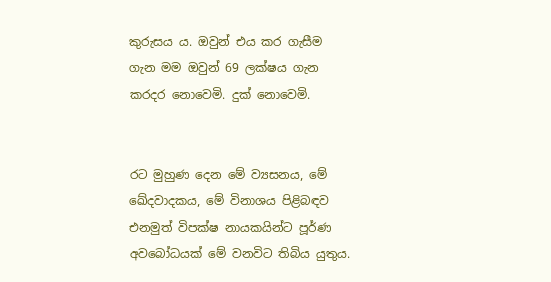කුරුසය ය. ඔවුන් එය කර ගැසීම ගැන මම ඔවුන් 69 ලක්ෂය ගැන කරදර නොවෙමි. දුක් නොවෙමි.


රට මුහුණ දෙන මේ ව්‍යසනය, මේ ඛේදවාදකය, මේ විනාශය පිළිබඳව එනමුත් විපක්ෂ නායකයින්ට පූර්ණ අවබෝධයක් මේ වනවිට තිබිය යුතුය.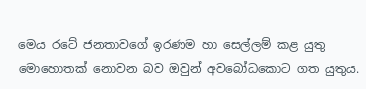මෙය රටේ ජනතාවගේ ඉරණම හා සෙල්ලම් කළ යුතු මොහොතක් නොවන බව ඔවුන් අවබෝධකොට ගත යුතුය.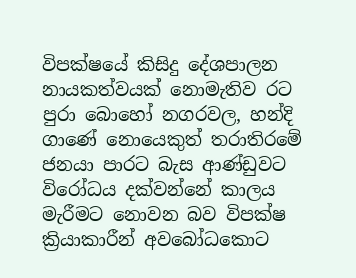විපක්ෂයේ කිසිදු දේශපාලන නායකත්වයක් නොමැතිව රට පුරා බොහෝ නගරවල, හන්දි ගාණේ නොයෙකුත් තරාතිරමේ ජනයා පාරට බැස ආණ්ඩුවට විරෝධය දක්වන්නේ කාලය මැරීමට නොවන බව විපක්ෂ ක්‍රියාකාරීන් අවබෝධකොට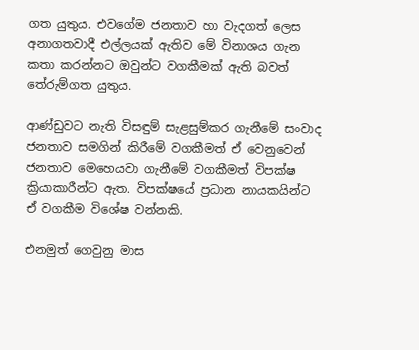ගත යුතුය. එවගේම ජනතාව හා වැදගත් ලෙස අනාගතවාදී එල්ලයක් ඇතිව මේ විනාශය ගැන කතා කරන්නට ඔවුන්ට වගකීමක් ඇති බවත් තේරුම්ගත යුතුය.

ආණ්ඩුවට නැති විසඳුම් සැළසුම්කර ගැනීමේ සංවාද ජනතාව සමගින් කිරීමේ වගකීමත් ඒ වෙනුවෙන් ජනතාව මෙහෙයවා ගැනීමේ වගකීමත් විපක්ෂ ක්‍රියාකාරීන්ට ඇත. විපක්ෂයේ ප්‍රධාන නායකයින්ට ඒ වගකීම විශේෂ වන්නකි.

එනමුත් ගෙවුනු මාස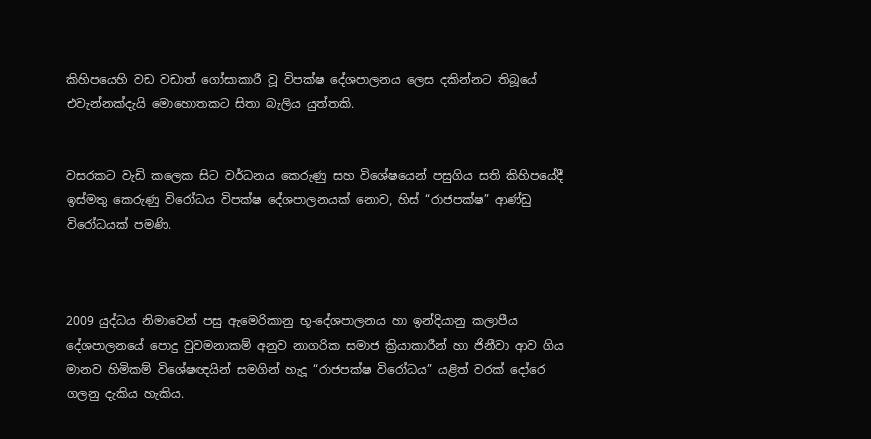කිහිපයෙහි වඩ වඩාත් ගෝසාකාරී වූ විපක්ෂ දේශපාලනය ලෙස දකින්නට තිබූයේ එවැන්නක්දැයි මොහොතකට සිතා බැලිය යුත්තකි.


වසරකට වැඩි කලෙක සිට වර්ධනය කෙරුණු සහ විශේෂයෙන් පසුගිය සති කිහිපයේදී ඉස්මතු කෙරුණු විරෝධය විපක්ෂ දේශපාලනයක් නොව, හිස් “රාජපක්ෂ” ආණ්ඩු විරෝධයක් පමණි.



2009 යුද්ධය නිමාවෙන් පසු ඇමෙරිකානු භූ-දේශපාලනය හා ඉන්දියානු කලාපීය දේශපාලනයේ පොදු වුවමනාකම් අනුව නාගරික සමාජ ක්‍රියාකාරීන් හා ජිනීවා ආව ගිය මානව හිමිකම් විශේෂඥයින් සමගින් හැදූ “රාජපක්ෂ විරෝධය” යළිත් වරක් දෝරෙ ගලනු දැකිය හැකිය.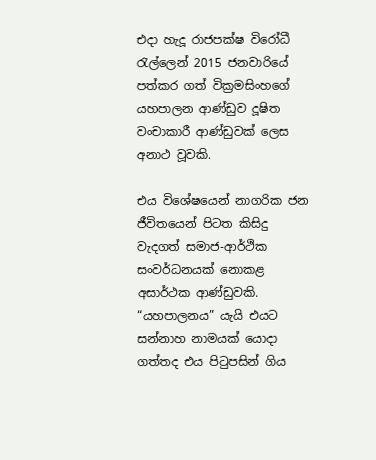එදා හැදූ රාජපක්ෂ විරෝධී රැල්ලෙන් 2015 ජනවාරියේ පත්කර ගත් වික්‍රමසිංහගේ යහපාලන ආණ්ඩුව දූෂිත වංචාකාරී ආණ්ඩුවක් ලෙස අනාථ වූවකි.

එය විශේෂයෙන් නාගරික ජන ජීවිතයෙන් පිටත කිසිදු වැදගත් සමාජ-ආර්ථික සංවර්ධනයක් නොකළ අසාර්ථක ආණ්ඩුවකි. “යහපාලනය” යැයි එයට සන්නාහ නාමයක් යොදා ගත්තද එය පිටුපසින් ගිය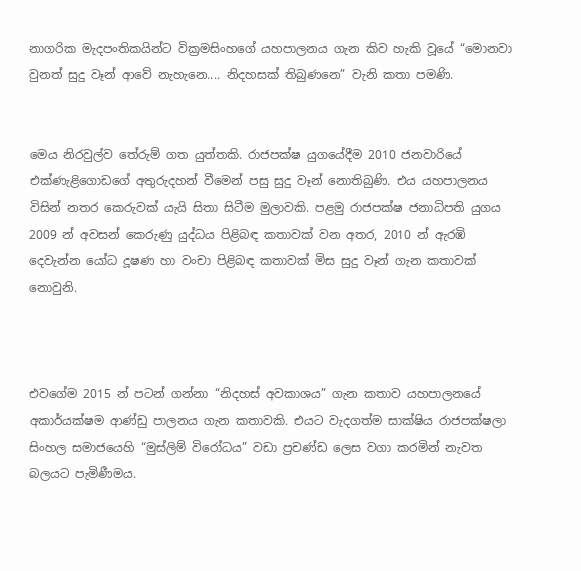නාගරික මැදපංතිකයින්ට වික්‍රමසිංහගේ යහපාලනය ගැන කිව හැකි වූයේ “මොනවා වුනත් සුදු වෑන් ආවේ නැහැනෙ.... නිදහසක් තිබුණනෙ” වැනි කතා පමණි.


මෙය නිරවුල්ව තේරුම් ගත යුත්තකි. රාජපක්ෂ යුගයේදීම 2010 ජනවාරියේ එක්ණැළිගොඩගේ අතුරුදහන් වීමෙන් පසු සුදු වෑන් නොතිබුණි. එය යහපාලනය විසින් නතර කෙරුවක් යැයි සිතා සිටීම මුලාවකි. පළමු රාජපක්ෂ ජනාධිපති යුගය 2009 න් අවසන් කෙරුණු යුද්ධය පිළිබඳ කතාවක් වන අතර, 2010 න් ඇරඹි දෙවැන්න යෝධ දූෂණ හා වංචා පිළිබඳ කතාවක් මිස සුදු වෑන් ගැන කතාවක් නොවුනි.



එවගේම 2015 න් පටන් ගන්නා “නිදහස් අවකාශය” ගැන කතාව යහපාලනයේ අකාර්යක්ෂම ආණ්ඩු පාලනය ගැන කතාවකි. එයට වැදගත්ම සාක්ෂිය රාජපක්ෂලා සිංහල සමාජයෙහි “මුස්ලිම් විරෝධය” වඩා ප්‍රචණ්ඩ ලෙස වගා කරමින් නැවත බලයට පැමිණීමය.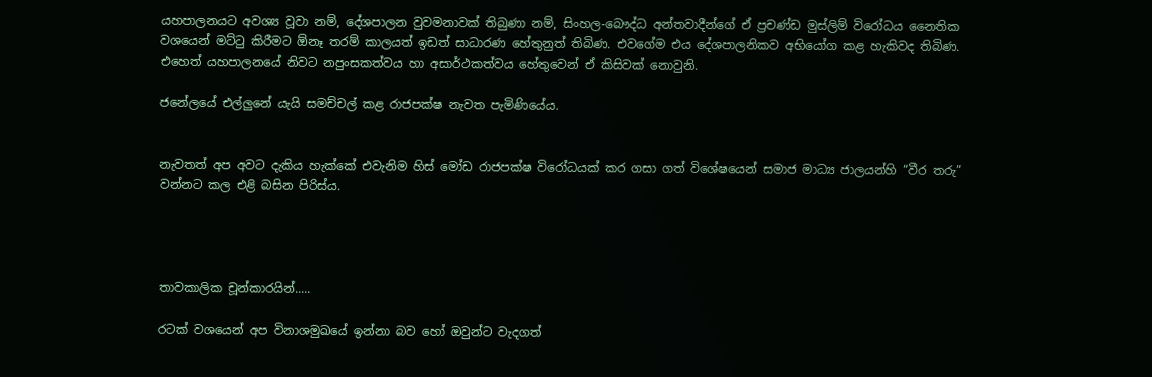යහපාලනයට අවශ්‍ය වූවා නම්, දේශපාලන වුවමනාවක් තිබුණා නම්, සිංහල-බෞද්ධ අන්තවාදීන්ගේ ඒ ප්‍රචණ්ඩ මුස්ලිම් විරෝධය නෛතික වශයෙන් මට්ටු කිරීමට ඕනෑ තරම් කාලයත් ඉඩත් සාධාරණ හේතුනුත් තිබිණ. එවගේම එය දේශපාලනිකව අභියෝග කළ හැකිවද තිබිණ. එහෙත් යහපාලනයේ නිවට නපුංසකත්වය හා අසාර්ථකත්වය හේතුවෙන් ඒ කිසිවක් නොවුනි.

ජනේලයේ එල්ලුනේ යැයි සමච්චල් කළ රාජපක්ෂ නැවත පැමිණියේය.


නැවතත් අප අවට දැකිය හැක්කේ එවැනිම හිස් මෝඩ රාජපක්ෂ විරෝධයක් කර ගසා ගත් විශේෂයෙන් සමාජ මාධ්‍ය ජාලයන්හි “වීර තරු” වන්නට කල එළි බසින පිරිස්ය.




තාවකාලික චූන්කාරයින්.....

රටක් වශයෙන් අප විනාශමුඛයේ ඉන්නා බව හෝ ඔවුන්ට වැදගත්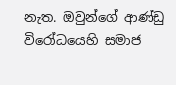නැත. ඔවුන්ගේ ආණ්ඩු විරෝධයෙහි සමාජ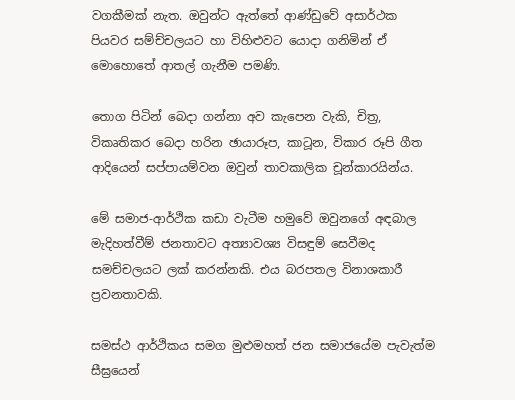වගකීමක් නැත. ඔවුන්ට ඇත්තේ ආණ්ඩුවේ අසාර්ථක පියවර සම්ච්චලයට හා විහිළුවට යොදා ගනිමින් ඒ මොහොතේ ආතල් ගැනීම පමණි.

තොග පිටින් බෙදා ගන්නා අව කැපෙන වැකි, චිත්‍ර, විකෘතිකර බෙදා හරින ඡායාරූප, කාටූන, විකාර රූපි ගීත ආදියෙන් සප්පායම්වන ඔවුන් තාවකාලික චූන්කාරයින්ය.

මේ සමාජ-ආර්ථික කඩා වැටීම හමුවේ ඔවුනගේ අඳබාල මැදිහත්වීම් ජනතාවට අත්‍යාවශ්‍ය විසඳුම් සෙවීමද සමච්චලයට ලක් කරන්නකි. එය බරපතල විනාශකාරී ප්‍රවනතාවකි.

සමස්ථ ආර්ථිකය සමග මුළුමහත් ජන සමාජයේම පැවැත්ම සීඝ්‍රයෙන්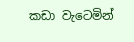කඩා වැටෙමින්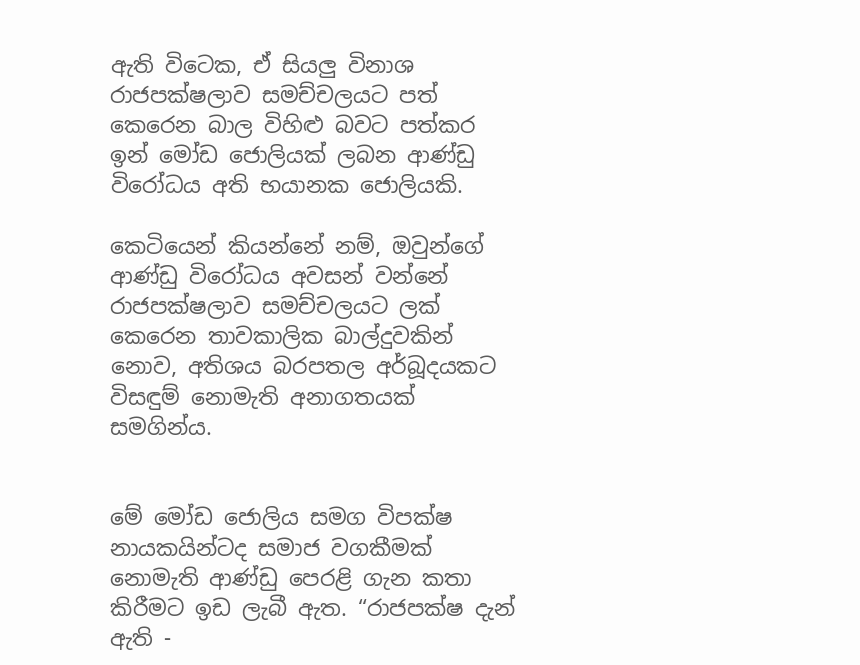ඇති විටෙක, ඒ සියලු විනාශ රාජපක්ෂලාව සමච්චලයට පත් කෙරෙන බාල විහිළු බවට පත්කර ඉන් මෝඩ ජොලියක් ලබන ආණ්ඩු විරෝධය අති භයානක ජොලියකි.

කෙටියෙන් කියන්නේ නම්, ඔවුන්ගේ ආණ්ඩු විරෝධය අවසන් වන්නේ රාජපක්ෂලාව සමච්චලයට ලක් කෙරෙන තාවකාලික බාල්දුවකින් නොව, අතිශය බරපතල අර්බූදයකට විසඳුම් නොමැති අනාගතයක් සමගින්ය.


මේ මෝඩ ජොලිය සමග විපක්ෂ නායකයින්ටද සමාජ වගකීමක් නොමැති ආණ්ඩු පෙරළි ගැන කතා කිරීමට ඉඩ ලැබී ඇත. “රාජපක්ෂ දැන් ඇති -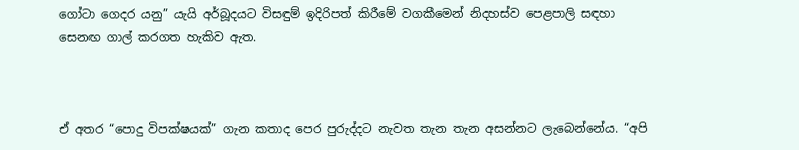ගෝටා ගෙදර යනු” යැයි අර්බූදයට විසඳුම් ඉදිරිපත් කිරීමේ වගකීමෙන් නිදහස්ව පෙළපාලි සඳහා සෙනඟ ගාල් කරගත හැකිව ඇත.



ඒ අතර “පොදු විපක්ෂයක්” ගැන කතාද පෙර පුරුද්දට නැවත තැන තැන අසන්නට ලැබෙන්නේය. “අපි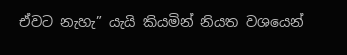ඒවට නැහැ” යැයි කියමින් නියත වශයෙන්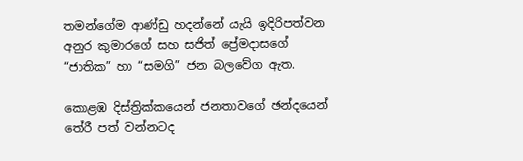තමන්ගේම ආණ්ඩු හදන්නේ යැයි ඉදිරිපත්වන අනුර කුමාරගේ සහ සජිත් ප්‍රේමදාසගේ “ජාතික” හා “සමගි” ජන බලවේග ඇත.

කොළඹ දිස්ත්‍රික්කයෙන් ජනතාවගේ ඡන්දයෙන් තේරී පත් වන්නටද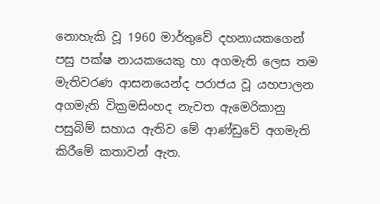නොහැකි වූ 1960 මාර්තුවේ දහනායකගෙන් පසු පක්ෂ නායකයෙකු හා අගමැති ලෙස තම මැතිවරණ ආසනයෙන්ද පරාජය වූ යහපාලන අගමැති වික්‍රමසිංහද නැවත ඇමෙරිකානු පසුබිම් සහාය ඇතිව මේ ආණ්ඩුවේ අගමැති කිරීමේ කතාවන් ඇත.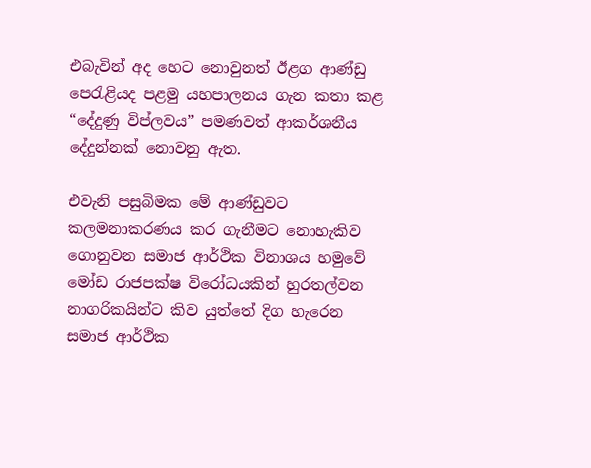එබැවින් අද හෙට නොවුනත් ඊළග ආණ්ඩු පෙරැළියද පළමු යහපාලනය ගැන කතා කළ “දේදුණු විප්ලවය” පමණවත් ආකර්ශනීය දේදුන්නක් නොවනු ඇත.

එවැනි පසුබිමක මේ ආණ්ඩුවට කලමනාකරණය කර ගැනීමට නොහැකිව ගොනුවන සමාජ ආර්ථික විනාශය හමුවේ මෝඩ රාජපක්ෂ විරෝධයකින් හුරතල්වන නාගරිකයින්ට කිව යුත්තේ දිග හැරෙන සමාජ ආර්ථික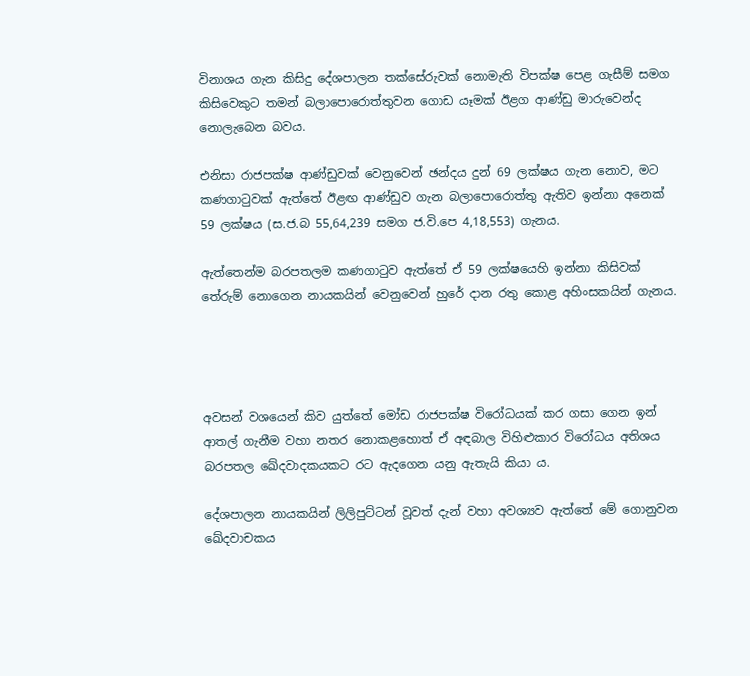විනාශය ගැන කිසිදු දේශපාලන තක්සේරුවක් නොමැති විපක්ෂ පෙළ ගැසීම් සමග කිසිවෙකුට තමන් බලාපොරොත්තුවන ගොඩ යෑමක් ඊළග ආණ්ඩු මාරුවෙන්ද නොලැබෙන බවය.

එනිසා රාජපක්ෂ ආණ්ඩුවක් වෙනුවෙන් ඡන්දය දුන් 69 ලක්ෂය ගැන නොව, මට කණගාටුවක් ඇත්තේ ඊළඟ ආණ්ඩුව ගැන බලාපොරොත්තු ඇතිව ඉන්නා අනෙක් 59 ලක්ෂය (ස.ජ.බ 55,64,239 සමග ජ.වි.පෙ 4,18,553) ගැනය.

ඇත්තෙන්ම බරපතලම කණගාටුව ඇත්තේ ඒ 59 ලක්ෂයෙහි ඉන්නා කිසිවක් තේරුම් නොගෙන නායකයින් වෙනුවෙන් හුරේ දාන රතු කොළ අහිංසකයින් ගැනය.




අවසන් වශයෙන් කිව යුත්තේ මෝඩ රාජපක්ෂ විරෝධයක් කර ගසා ගෙන ඉන් ආතල් ගැනීම වහා නතර නොකළහොත් ඒ අඳබාල විහිළුකාර විරෝධය අතිශය බරපතල ඛේදවාදකයකට රට ඇදගෙන යනු ඇතැයි කියා ය.

දේශපාලන නායකයින් ලිලිපුට්ටන් වූවත් දැන් වහා අවශ්‍යව ඇත්තේ මේ ගොනුවන ඛේදවාචකය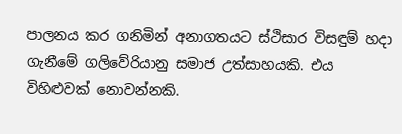පාලනය කර ගනිමින් අනාගතයට ස්ථිසාර විසඳුම් හදා ගැනීමේ ගලිවේරියානු සමාජ උත්සාහයකි. එය විහිළුවක් නොවන්නකි.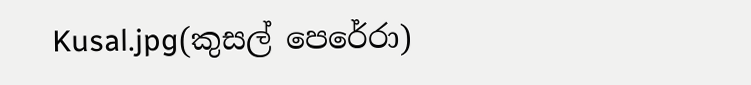Kusal.jpg(කුසල් පෙරේරා)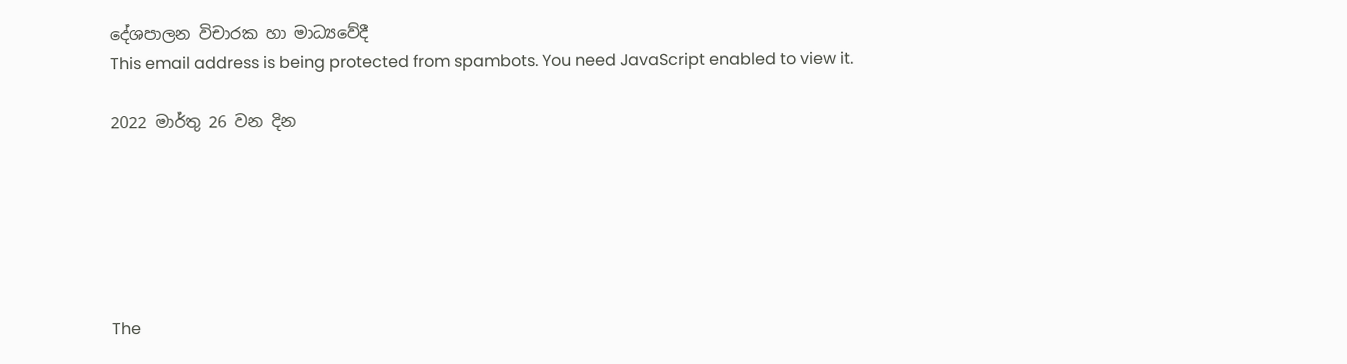දේශපාලන විචාරක හා මාධ්‍යවේදී
This email address is being protected from spambots. You need JavaScript enabled to view it.

2022 මාර්තු 26 වන දින






The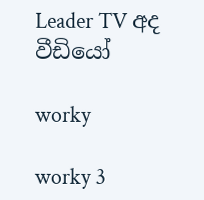Leader TV අද වීඩියෝ

worky

worky 3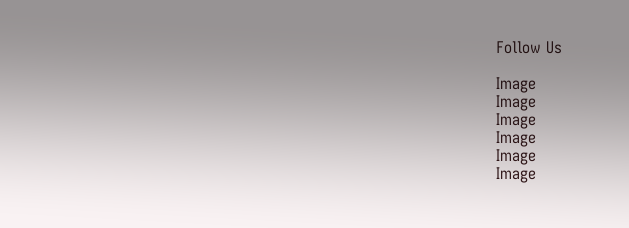Follow Us

Image
Image
Image
Image
Image
Image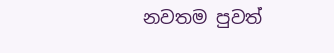නවතම පුවත්